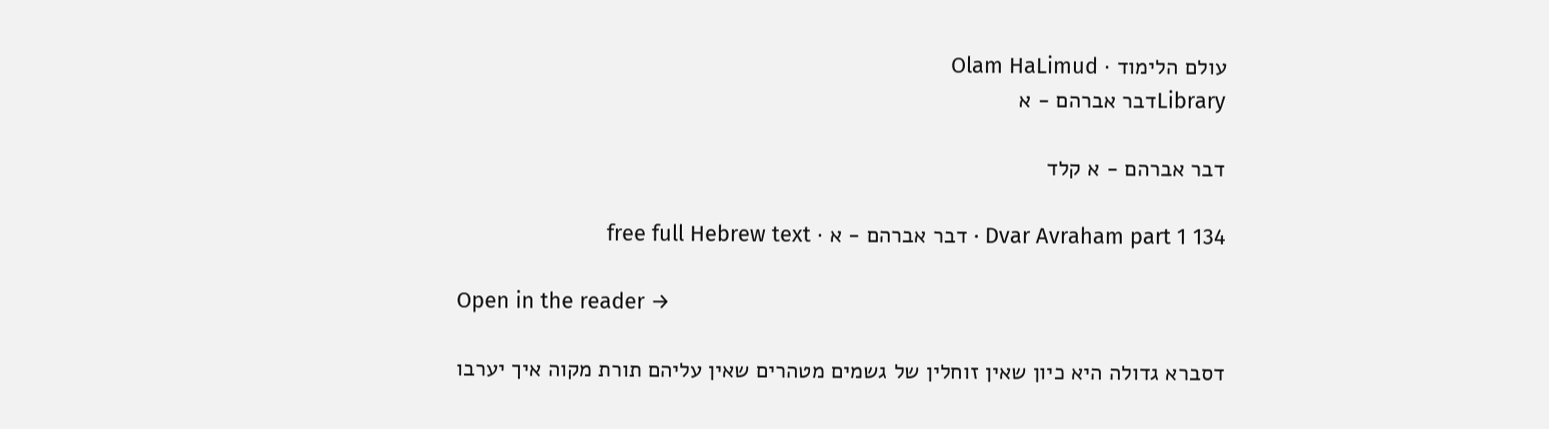עולם הלימוד · Olam HaLimud
Libraryדבר אברהם - א

דבר אברהם - א קלד

Dvar Avraham part 1 134 · דבר אברהם - א · free full Hebrew text

Open in the reader →

דסברא גדולה היא כיון שאין זוחלין של גשמים מטהרים שאין עליהם תורת מקוה איך יערבו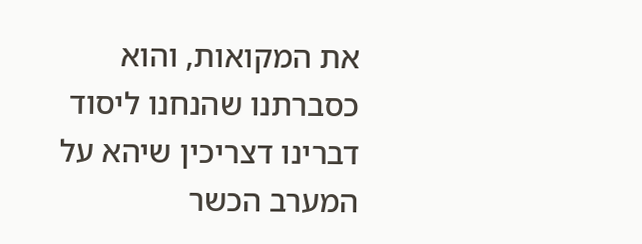את המקואות, והוא כסברתנו שהנחנו ליסוד דברינו דצריכין שיהא על המערב הכשר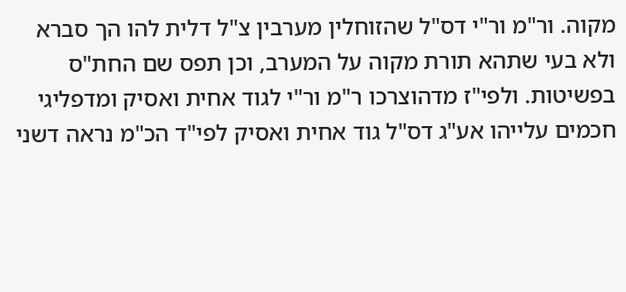מקוה. ור"מ ור"י דס"ל שהזוחלין מערבין צ"ל דלית להו הך סברא ולא בעי שתהא תורת מקוה על המערב, וכן תפס שם החת"ס בפשיטות. ולפי"ז מדהוצרכו ר"מ ור"י לגוד אחית ואסיק ומדפליגי חכמים עלייהו אע"ג דס"ל גוד אחית ואסיק לפי"ד הכ"מ נראה דשני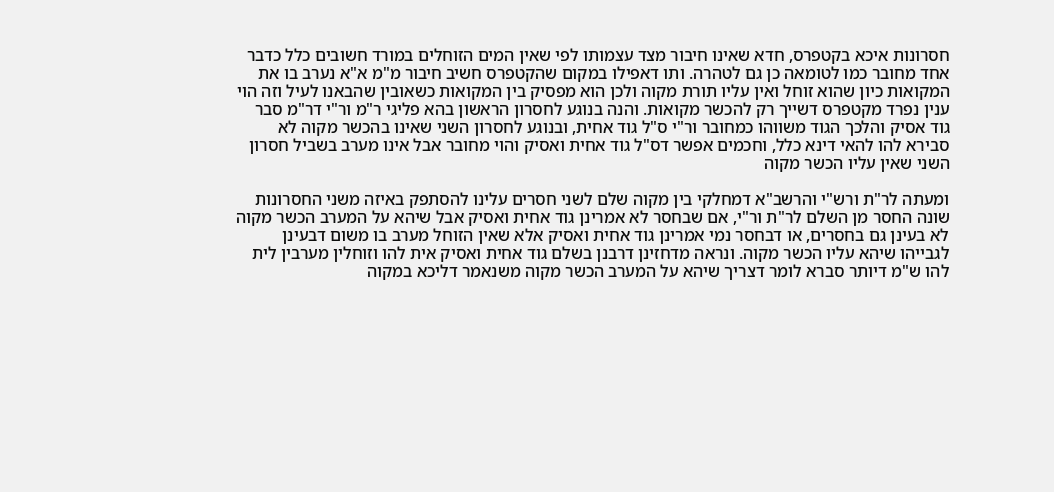חסרונות איכא בקטפרס, חדא שאינו חיבור מצד עצמותו לפי שאין המים הזוחלים במורד חשובים כלל כדבר אחד מחובר כמו לטומאה כן גם לטהרה. ותו דאפילו במקום שהקטפרס חשיב חיבור מ"מ א"א נערב בו את המקואות כיון שהוא זוחל ואין עליו תורת מקוה ולכן הוא מפסיק בין המקואות כשאובין שהבאנו לעיל וזה הוי ענין נפרד מקטפרס דשייך רק להכשר מקואות. והנה בנוגע לחסרון הראשון בהא פליגי ר"מ ור"י דר"מ סבר גוד אסיק והלכך הגוד משווהו כמחובר ור"י ס"ל גוד אחית, ובנוגע לחסרון השני שאינו בהכשר מקוה לא סבירא להו להאי דינא כלל, וחכמים אפשר דס"ל גוד אחית ואסיק והוי מחובר אבל אינו מערב בשביל חסרון השני שאין עליו הכשר מקוה

ומעתה לר"ת ורש"י והרשב"א דמחלקי בין מקוה שלם לשני חסרים עלינו להסתפק באיזה משני החסרונות שונה החסר מן השלם לר"ת ור"י, אם שבחסר לא אמרינן גוד אחית ואסיק אבל שיהא על המערב הכשר מקוה לא בעינן גם בחסרים, או דבחסר נמי אמרינן גוד אחית ואסיק אלא שאין הזוחל מערב בו משום דבעינן לגבייהו שיהא עליו הכשר מקוה. ונראה מדחזינן דרבנן בשלם גוד אחית ואסיק אית להו וזוחלין מערבין לית להו ש"מ דיותר סברא לומר דצריך שיהא על המערב הכשר מקוה משנאמר דליכא במקוה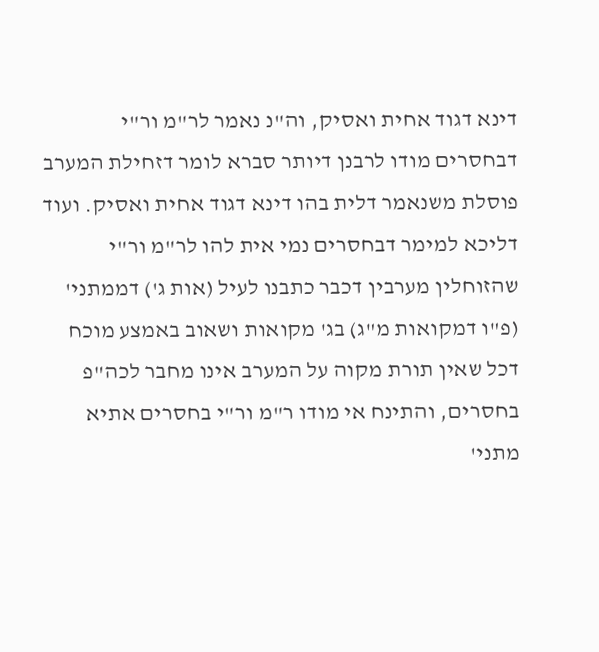דינא דגוד אחית ואסיק, וה"נ נאמר לר"מ ור"י דבחסרים מודו לרבנן דיותר סברא לומר דזחילת המערב פוסלת משנאמר דלית בהו דינא דגוד אחית ואסיק. ועוד דליכא למימר דבחסרים נמי אית להו לר"מ ור"י שהזוחלין מערבין דכבר כתבנו לעיל (אות ג') דממתני' (פ"ו דמקואות מ"ג) בג' מקואות ושאוב באמצע מוכח דכל שאין תורת מקוה על המערב אינו מחבר לכה"פ בחסרים, והתינח אי מודו ר"מ ור"י בחסרים אתיא מתני'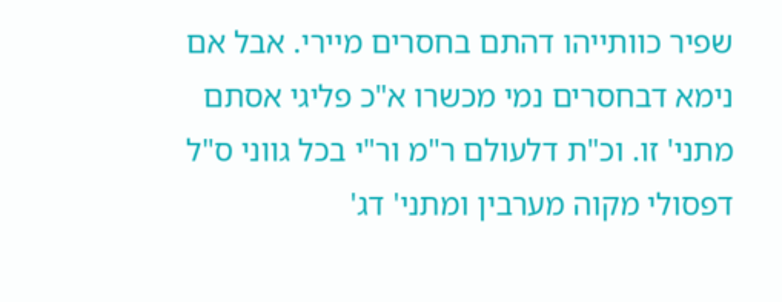שפיר כוותייהו דהתם בחסרים מיירי. אבל אם נימא דבחסרים נמי מכשרו א"כ פליגי אסתם מתני' זו. וכ"ת דלעולם ר"מ ור"י בכל גווני ס"ל דפסולי מקוה מערבין ומתני' דג'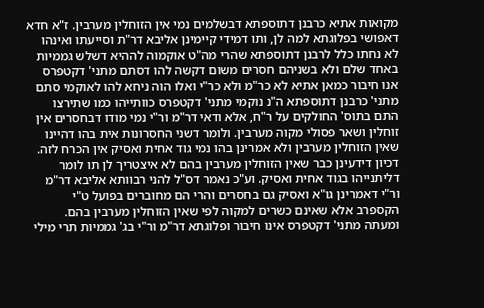מקואות אתיא כרבנן דתוספתא דבשלמים נמי אין הזוחלין מערבין. ז"א חדא דאפושי בפלוגתא למה לן, ותו דמידי קיימינן אליבא דר"ת וסייעתו ואינהו לא נחתו כלל לרבנן דתוספתא שהרי מה"ט אוקמוה לההיא דשלש גממיות באחד שלם ולא בשניהם חסרים משום דקשה להו דסתם מתני' דקטפרס אנו חיבור כמאן אתיא לא כר"מ ולא כר"י ואלו הוה ניחא להו לאוקמי סתם מתני' כרבנן דתוספתא ה"נ נוקמי מתני' דקטפרס כוותייהו כמו שתירצו התם בתוס' החולקים על ר"ח, אלא ודאי דר"מ ור"י נמי מודו דבחסרים אין זוחלין ושאר פסולי מקוה מערבין. ולומר דשני החסרונות אית בהו דהיינו שאין הזוחלין מערבין ולא אמרינן בהו נמי גוד אחית ואסיק אין הכרח לזה. דכיון דידעינן כבר שאין הזוחלין מערבין בהם לא איצטריך לן תו לומר דליתנייהו בגוד אחית ואסיק. וע"כ נאמר דס"ל להני רבוותא אליבא דר"מ ור"י דאמרינן גו"א ואסיק גם בחסרים והרי הם מחוברים בפועל ט"י הקספרב אלא שאינם כשרים למקוה לפי שאין הזוחלין מערבין בהם. ומעתה מתני' דקטפרס אינו חיבור ופלוגתא דר"מ ור"י בג' גממיות תרי מילי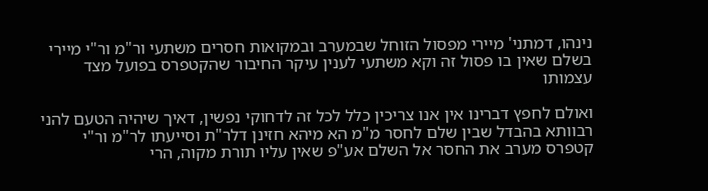נינהו, דמתני' מיירי מפסול הזוחל שבמערב ובמקואות חסרים משתעי ור"מ ור"י מיירי בשלם שאין בו פסול זה וקא משתעי לענין עיקר החיבור שהקטפרס בפועל מצד עצמותו

ואולם לחפץ דברינו אין אנו צריכין כלל לכל זה לדחוקי נפשין, דאיך שיהיה הטעם להני רבוותא בהבדל שבין שלם לחסר מ"מ הא מיהא חזינן דלר"ת וסייעתו לר"מ ור"י קטפרס מערב את החסר אל השלם אע"פ שאין עליו תורת מקוה, הרי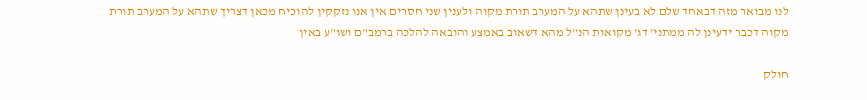לנו מבואר מזה דבאחד שלם לא בעינן שתהא על המערב תורת מקוה ולענין שני חסרים אין אנו נזקקין להוכיח מכאן דצריך שתהא על המערב תורת מקוה דכבר ידעינן לה ממתני' דג' מקואות הנ"ל מהא דשאוב באמצע והובאה להלכה ברמב"ם ושו"ע באין

חולק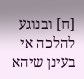[ח] ובנוגע להלכה אי בעינן שיהא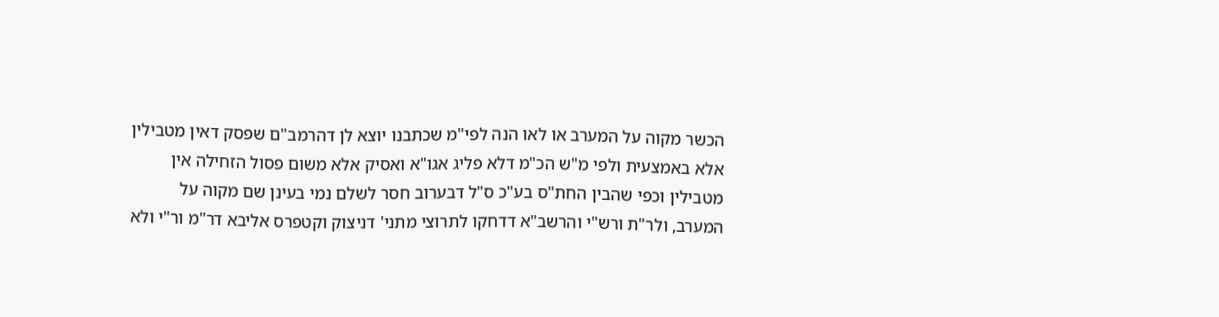הכשר מקוה על המערב או לאו הנה לפי"מ שכתבנו יוצא לן דהרמב"ם שפסק דאין מטבילין אלא באמצעית ולפי מ"ש הכ"מ דלא פליג אגו"א ואסיק אלא משום פסול הזחילה אין מטבילין וכפי שהבין החת"ס בע"כ ס"ל דבערוב חסר לשלם נמי בעינן שם מקוה על המערב, ולר"ת ורש"י והרשב"א דדחקו לתרוצי מתני' דניצוק וקטפרס אליבא דר"מ ור"י ולא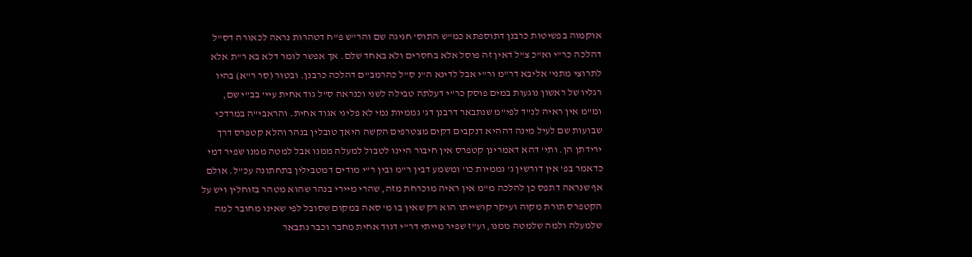אוקמוה בפשיטות כרבנן דתוספתא כמ"ש התוס' חגיגה שם והר"ש פ"ח דטהרות נראה לכאורה דס"ל דהלכה כר"י וא"כ צ"ל דאין זה פוסל אלא בחסרים ולא באחד שלם. אך אפשר לומר דלא בא ר"ת אלא לתרוצי מתני' אליבא דר"מ ור"י אבל לדינא ה"נ ס"ל כהרמב"ם דהלכה כרבנן. ובטור (סר ר"א) בהיו רגליו של ראשון נוגעות במים פוסק כר"י דעלתה טבילה לשני וכנראה ס"ל גוד אחית עיי' בב"י שם, ומ"מ אין ראיה לנ"ד לפי"מ שנתבאר דרבנן דג' גממיות נמי לא פליגי אגוד אחית. והראבי"ה במרדכי שבועות שם לעיל מינה דההיא דנקבים דקים מצטרפים הקשה היאך טובלין בנהר והלא קטפרס דרך ירידתן הן. ותי' דהא דאמרינן קטפרס אין חיבור היינו לטבול למעלה ממנו אבל למטה ממנו שפיר דמי כדאמר בפ' אין דורשין ג' גממיות כו' ומשמע דבין ר"מ ובין ר"י מודים דמטבילין בתחתונה עכ"ל. אולם אף שנראה דתפס כן להלכה מ"מ אין ראיה מוכרחת מזה, שהרי מיירי בנהר שהוא מטהר בזוחלין ויש על הקטפרס תורת מקוה ועיקר קושייתו הוא רק שאין בו מ' סאה במקום שסובל לפי שאינו מחובר למה שלמעלה ולמה שלמטה ממנו, וע"ז שפיר מייתי דר"י דגוד אחית מחבר וכבר נתבאר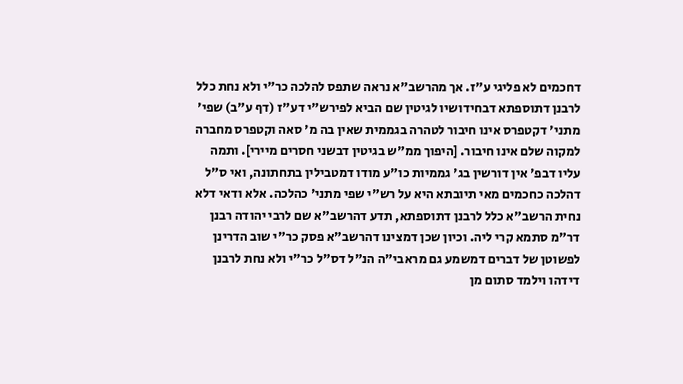דחכמים לא פליגי ע"ז. אך מהרשב"א נראה שתפס להלכה כר"י ולא נחת כלל לרבנן דתוספתא דבחידושיו לגיטין שם הביא לפירש"י דע"ז (דף ע"ב) שפי' מתני' דקטפרס אינו חיבור לטהרה בגממית שאין בה מ' סאה וקטפרס מחברה למקוה שלם אינו חיבור. [היפוך ממ"ש בגיטין דבשני חסרים מיירי]. ותמה עליו דבפ' אין דורשין בג' גממיות כו"ע מודו דמטבילין בתחתונה, ואי ס"ל דהלכה כחכמים מאי תיובתא היא על רש"י שפי מתני' כהלכה. אלא ודאי דלא נחית הרשב"א כלל לרבנן דתוספתא, תדע דהרשב"א שם לרבי יהודה רבנן דר"מ סתמא קרי ליה. וכיון שכן דמצינו דהרשב"א פסק כר"י שוב הדרינן לפשוטן של דברים דמשמע גם מראבי"ה הנ"ל דס"ל כר"י ולא נחת לרבנן דידהו וילמד סתום מן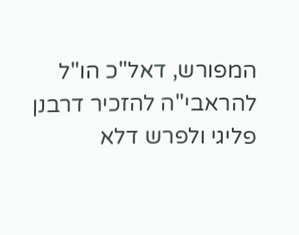המפורש, דאל"כ הו"ל להראבי"ה להזכיר דרבנן פליגי ולפרש דלא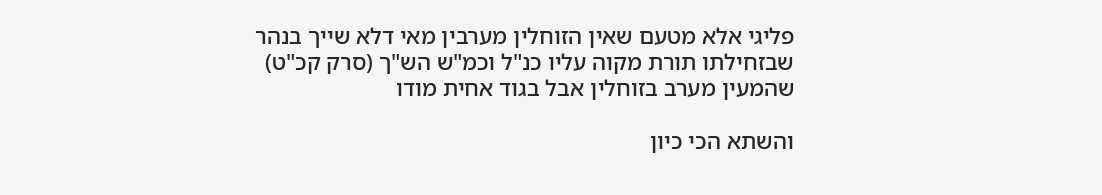פליגי אלא מטעם שאין הזוחלין מערבין מאי דלא שייך בנהר שבזחילתו תורת מקוה עליו כנ"ל וכמ"ש הש"ך (סרק קכ"ט) שהמעין מערב בזוחלין אבל בגוד אחית מודו

והשתא הכי כיון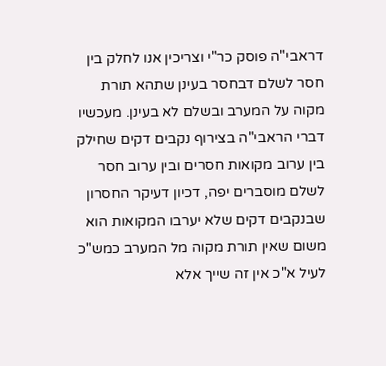דראבי"ה פוסק כר"י וצריכין אנו לחלק בין חסר לשלם דבחסר בעינן שתהא תורת מקוה על המערב ובשלם לא בעינן. מעכשיו דברי הראבי"ה בצירוף נקבים דקים שחילק בין ערוב מקואות חסרים ובין ערוב חסר לשלם מוסברים יפה, דכיון דעיקר החסרון שבנקבים דקים שלא יערבו המקואות הוא משום שאין תורת מקוה מל המערב כמש"כ לעיל א"כ אין זה שייך אלא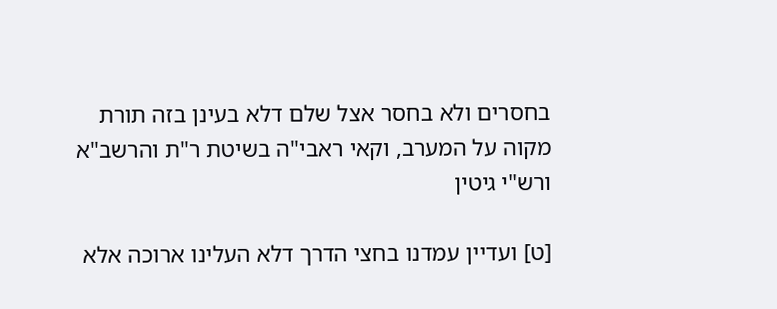בחסרים ולא בחסר אצל שלם דלא בעינן בזה תורת מקוה על המערב, וקאי ראבי"ה בשיטת ר"ת והרשב"א ורש"י גיטין

[ט] ועדיין עמדנו בחצי הדרך דלא העלינו ארוכה אלא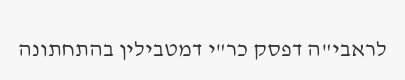לראבי"ה דפסק כר"י דמטבילין בהתחתונה